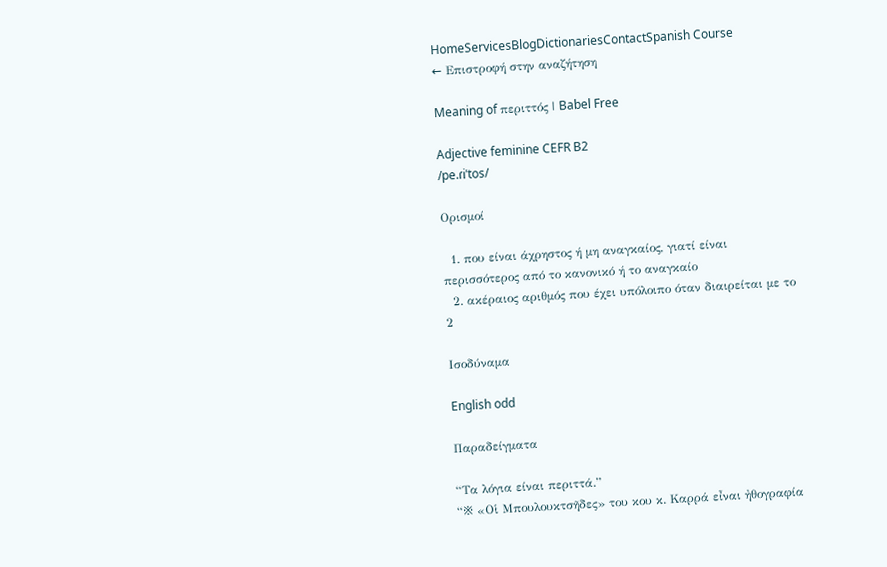HomeServicesBlogDictionariesContactSpanish Course
← Επιστροφή στην αναζήτηση

Meaning of περιττός | Babel Free

Adjective feminine CEFR B2
/pe.ɾiˈtos/

Ορισμοί

  1. που είναι άχρηστος ή μη αναγκαίος, γιατί είναι περισσότερος από το κανονικό ή το αναγκαίο
  2. ακέραιος αριθμός που έχει υπόλοιπο όταν διαιρείται με το 2

Ισοδύναμα

English odd

Παραδείγματα

“Τα λόγια είναι περιττά.”
“※ «Οἱ Μπουλουκτσῆδες» του κου κ. Καρρά εἶναι ἠθογραφία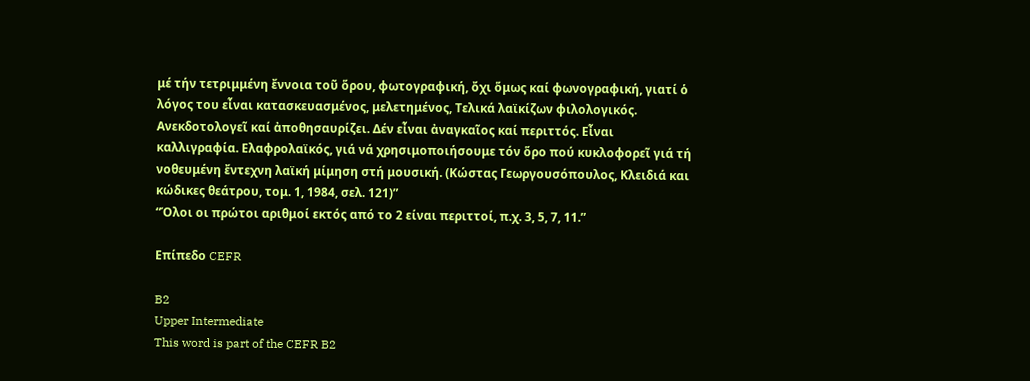μέ τήν τετριμμένη ἔννοια τοῦ ὅρου, φωτογραφική, ὄχι ὅμως καί φωνογραφική, γιατί ὁ λόγος του εἶναι κατασκευασμένος, μελετημένος, Τελικά λαϊκίζων φιλολογικός. Ανεκδοτολογεῖ καί ἀποθησαυρίζει. Δέν εἶναι ἀναγκαῖος καί περιττός. Εἶναι καλλιγραφία. Ελαφρολαϊκός, γιά νά χρησιμοποιήσουμε τόν ὅρο πού κυκλοφορεῖ γιά τή νοθευμένη ἔντεχνη λαϊκή μίμηση στή μουσική. (Κώστας Γεωργουσόπουλος, Κλειδιά και κώδικες θεάτρου, τομ. 1, 1984, σελ. 121)”
“Όλοι οι πρώτοι αριθμοί εκτός από το 2 είναι περιττοί, π.χ. 3, 5, 7, 11.”

Επίπεδο CEFR

B2
Upper Intermediate
This word is part of the CEFR B2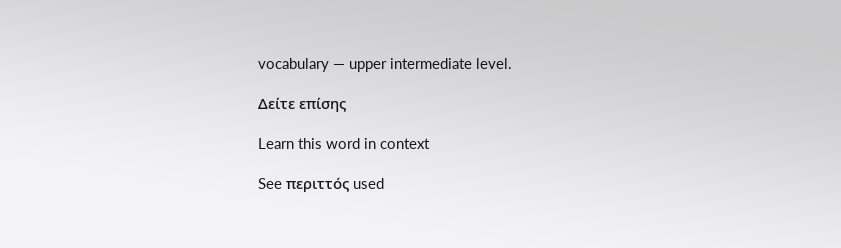vocabulary — upper intermediate level.

Δείτε επίσης

Learn this word in context

See περιττός used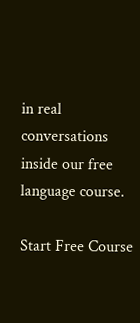in real conversations inside our free language course.

Start Free Course